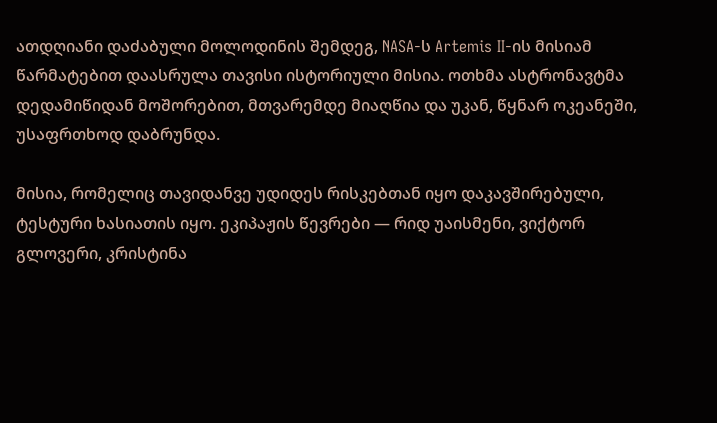ათდღიანი დაძაბული მოლოდინის შემდეგ, NASA-ს Artemis II-ის მისიამ წარმატებით დაასრულა თავისი ისტორიული მისია. ოთხმა ასტრონავტმა დედამიწიდან მოშორებით, მთვარემდე მიაღწია და უკან, წყნარ ოკეანეში, უსაფრთხოდ დაბრუნდა.

მისია, რომელიც თავიდანვე უდიდეს რისკებთან იყო დაკავშირებული, ტესტური ხასიათის იყო. ეკიპაჟის წევრები — რიდ უაისმენი, ვიქტორ გლოვერი, კრისტინა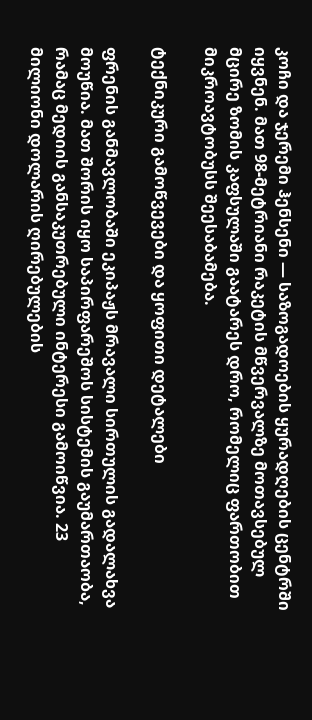კოჩი და ჯერემი ჰენსენი — საზოგადოების ყურადღების ცენტრში იყვნენ. მათ 98-მეტრიანი რაკეტის მწვერვალზე მოთავსებულ მცირე ზომის კაფსულაში გაატარეს დრო, რომელიც ფართობით მიკროავტობუსს შეესაბამება.

ტექნიკური გამოწვევები და ყოფითი დეტალები

ფრენის განმავლობაში ეკიპაჟს მრავალი სირთულის გადალახვა მოუწია. მათ შორის იყო საპირფარეშოს სისტემის გაუმართაობა, რამაც მედიის განსაკუთრებული ინტერესი გამოიწვია. 23 მილიონი დოლარის ღირებულების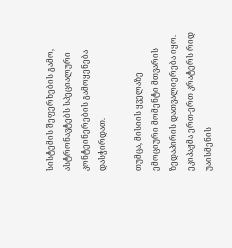სისტემის შეფერხების გამო, ასტრონავტებს სპეციალური კონტეინერების გამოყენება დასჭირდათ.

თუმცა, მისიის ყველაზე ემოციური მომენტი მთვარის ზედაპირის დათვალიერება იყო. ეკიპაჟმა ერთ-ერთ კრატერს რიდ უაისმენის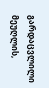გარდაცვლილი მეუღლის,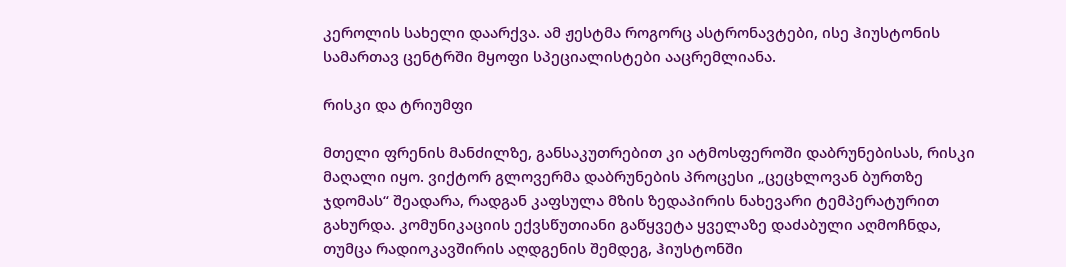კეროლის სახელი დაარქვა. ამ ჟესტმა როგორც ასტრონავტები, ისე ჰიუსტონის სამართავ ცენტრში მყოფი სპეციალისტები ააცრემლიანა.

რისკი და ტრიუმფი

მთელი ფრენის მანძილზე, განსაკუთრებით კი ატმოსფეროში დაბრუნებისას, რისკი მაღალი იყო. ვიქტორ გლოვერმა დაბრუნების პროცესი „ცეცხლოვან ბურთზე ჯდომას“ შეადარა, რადგან კაფსულა მზის ზედაპირის ნახევარი ტემპერატურით გახურდა. კომუნიკაციის ექვსწუთიანი გაწყვეტა ყველაზე დაძაბული აღმოჩნდა, თუმცა რადიოკავშირის აღდგენის შემდეგ, ჰიუსტონში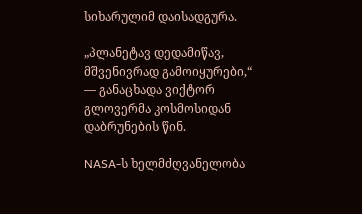სიხარულიმ დაისადგურა.

„პლანეტავ დედამიწავ, მშვენივრად გამოიყურები,“ — განაცხადა ვიქტორ გლოვერმა კოსმოსიდან დაბრუნების წინ.

NASA-ს ხელმძღვანელობა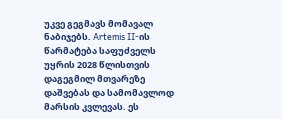უკვე გეგმავს მომავალ ნაბიჯებს. Artemis II-ის წარმატება საფუძველს უყრის 2028 წლისთვის დაგეგმილ მთვარეზე დაშვებას და სამომავლოდ მარსის კვლევას. ეს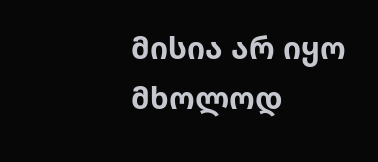მისია არ იყო მხოლოდ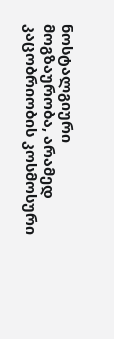ნოსტალგიური მოგზაურობა, არამედ კაცობრიობის კოსმოსური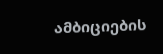ამბიციების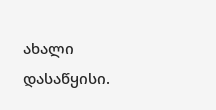ახალი დასაწყისი.